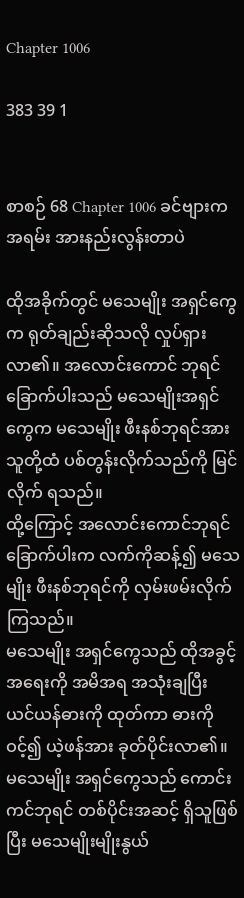Chapter 1006

383 39 1


စာစဉ် 68 Chapter 1006 ခင်ဗျားက အရမ်း အားနည်းလွန်းတာပဲ

ထိုအခိုက်တွင် မသေမျိုး အရှင်ကွေက ရုတ်ချည်းဆိုသလို လှုပ်ရှားလာ၏။ အလောင်းကောင် ဘုရင် ခြောက်ပါးသည် မသေမျိုးအရှင်ကွေက မသေမျိုး ဖီးနစ်ဘုရင်အား သူတို့ထံ ပစ်တွန်းလိုက်သည်ကို မြင်လိုက် ရသည်။
ထို့ကြောင့် အလောင်းကောင်ဘုရင်ခြောက်ပါးက လက်ကိုဆန့်၍ မသေမျိုး ဖီးနစ်ဘုရင်ကို လှမ်းဖမ်းလိုက် ကြသည်။
မသေမျိုး အရှင်ကွေသည် ထိုအခွင့်အရေးကို အမိအရ အသုံးချပြီး ယင်ယန်ဓားကို ထုတ်ကာ ဓားကိုဝင့်၍ ယဲ့ဖန်အား ခုတ်ပိုင်းလာ၏။
မသေမျိုး အရှင်ကွေသည် ကောင်းကင်ဘုရင် တစ်ပိုင်းအဆင့် ရှိသူဖြစ်ပြီး မသေမျိုးမျိုးနွယ်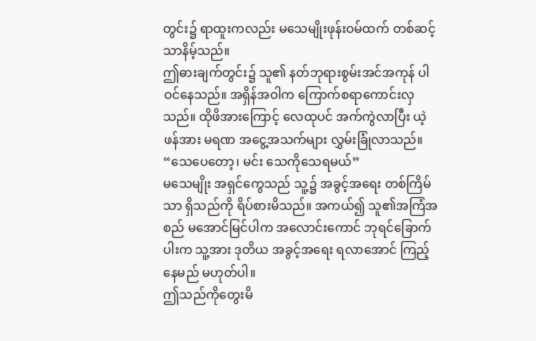တွင်း၌ ရာထူးကလည်း မသေမျိုးဖုန်းဝမ်ထက် တစ်ဆင့်သာနိမ့်သည်။
ဤဓားချက်တွင်း၌ သူ၏ နတ်ဘုရားစွမ်းအင်အကုန် ပါဝင်နေသည်။ အရှိန်အဝါက ကြောက်စရာကောင်းလှသည်။ ထိုဖိအားကြောင့် လေထုပင် အက်ကွဲလာပြီး ယဲ့ဖန်အား မရဏ အငွေ့အသက်များ လွှမ်းခြုံလာသည်။
“သေပေတော့၊ မင်း သေကိုသေရမယ်”
မသေမျိုး အရှင်ကွေသည် သူ့၌ အခွင့်အရေး တစ်ကြိမ်သာ ရှိသည်ကို ရိပ်စားမိသည်။ အကယ်၍ သူ၏အကြံအစည် မအောင်မြင်ပါက အလောင်းကောင် ဘုရင်ခြောက်ပါးက သူ့အား ဒုတိယ အခွင့်အရေး ရလာအောင် ကြည့်နေမည် မဟုတ်ပါ။
ဤသည်ကိုတွေးမိ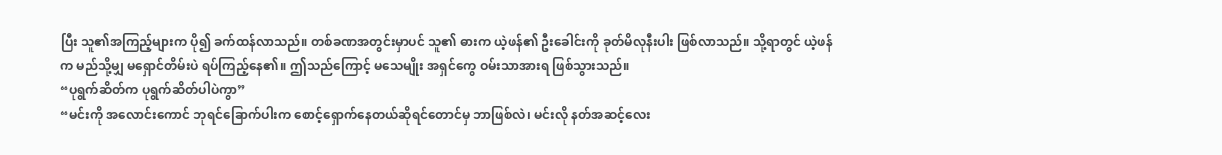ပြီး သူ၏အကြည့်များက ပို၍ ခက်ထန်လာသည်။ တစ်ခဏအတွင်းမှာပင် သူ၏ ဓားက ယဲ့ဖန်၏ ဦးခေါင်းကို ခုတ်မိလုနီးပါး ဖြစ်လာသည်။ သို့ရာတွင် ယဲ့ဖန်က မည်သို့မျှ မရှောင်တိမ်းပဲ ရပ်ကြည့်နေ၏။ ဤသည်ကြောင့် မသေမျိုး အရှင်ကွေ ဝမ်းသာအားရ ဖြစ်သွားသည်။
“ပုရွက်ဆိတ်က ပုရွက်ဆိတ်ပါပဲကွာ”
“မင်းကို အလောင်းကောင် ဘုရင်ခြောက်ပါးက စောင့်ရှောက်နေတယ်ဆိုရင်တောင်မှ ဘာဖြစ်လဲ၊ မင်းလို နတ်အဆင့်လေး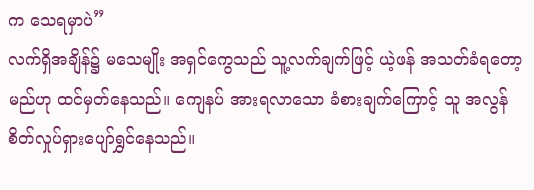က သေရမှာပဲ”
လက်ရှိအချိန်၌ မသေမျိုး အရှင်ကွေသည် သူ့လက်ချက်ဖြင့် ယဲ့ဖန် အသတ်ခံရတော့မည်ဟု ထင်မှတ်နေသည်။ ကျေနပ် အားရလာသော ခံစားချက်ကြောင့် သူ အလွန် စိတ်လှုပ်ရှားပျော်ရွှင်နေသည်။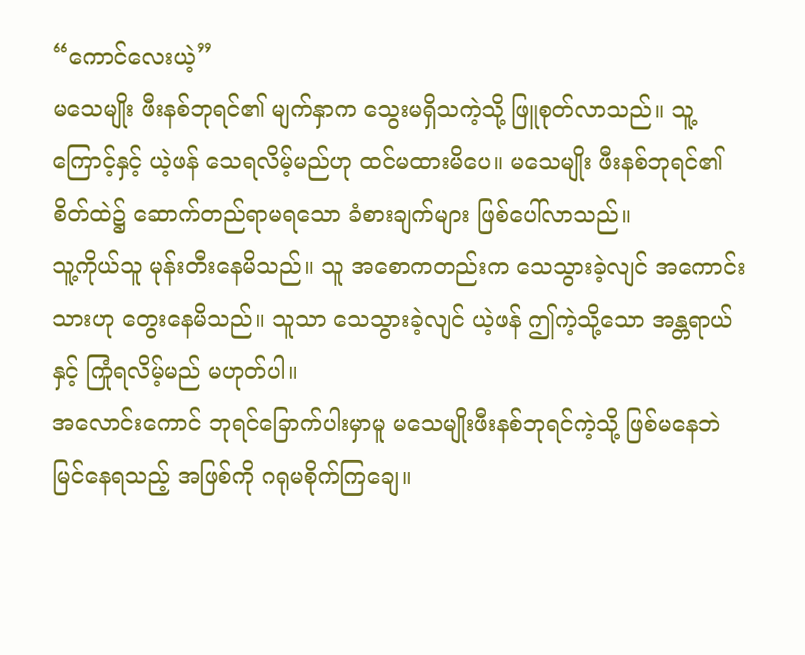“ကောင်လေးယဲ့”
မသေမျိုး ဖီးနစ်ဘုရင်၏ မျက်နှာက သွေးမရှိသကဲ့သို့ ဖြူစုတ်လာသည်။ သူ့ကြောင့်နှင့် ယဲ့ဖန် သေရလိမ့်မည်ဟု ထင်မထားမိပေ။ မသေမျိုး ဖီးနစ်ဘုရင်၏ စိတ်ထဲ၌ ဆောက်တည်ရာမရသော ခံစားချက်များ ဖြစ်ပေါ်လာသည်။
သူ့ကိုယ်သူ မုန်းတီးနေမိသည်။ သူ အစောကတည်းက သေသွားခဲ့လျင် အကောင်းသားဟု တွေးနေမိသည်။ သူသာ သေသွားခဲ့လျင် ယဲ့ဖန် ဤကဲ့သို့သော အန္တရာယ်နှင့် ကြုံရလိမ့်မည် မဟုတ်ပါ။
အလောင်းကောင် ဘုရင်ခြောက်ပါးမှာမူ မသေမျိုးဖီးနစ်ဘုရင်ကဲ့သို့ ဖြစ်မနေဘဲ မြင်နေရသည့် အဖြစ်ကို ဂရုမစိုက်ကြချေ။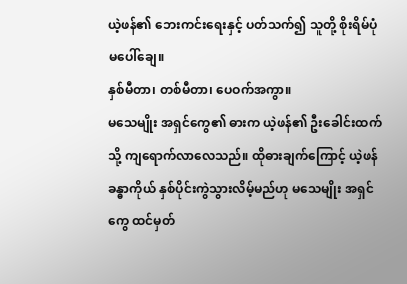ယဲ့ဖန်၏ ဘေးကင်းရေးနှင့် ပတ်သက်၍ သူတို့ စိုးရိမ်ပုံ မပေါ်ချေ။
နှစ်မီတာ၊ တစ်မီတာ၊ ပေဝက်အကွာ။
မသေမျိုး အရှင်ကွေ၏ ဓားက ယဲ့ဖန်၏ ဦးခေါင်းထက်သို့ ကျရောက်လာလေသည်။ ထိုဓားချက်ကြောင့် ယဲ့ဖန် ခန္ဓာကိုယ် နှစ်ပိုင်းကွဲသွားလိမ့်မည်ဟု မသေမျိုး အရှင်ကွေ ထင်မှတ်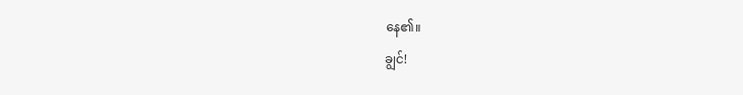နေ၏။
ချွင်!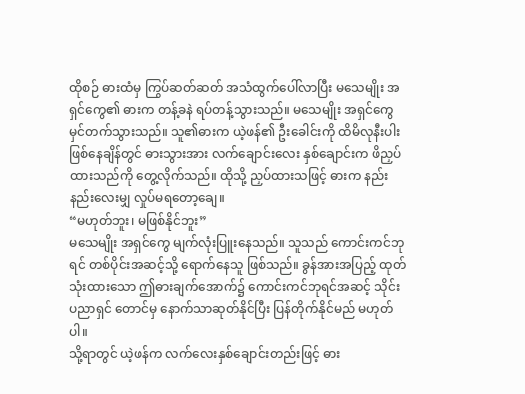ထိုစဉ် ဓားထံမှ ကြွပ်ဆတ်ဆတ် အသံထွက်ပေါ်လာပြီး မသေမျိုး အရှင်ကွေ၏ ဓားက တန့်ခနဲ ရပ်တန့်သွားသည်။ မသေမျိုး အရှင်ကွေ မှင်တက်သွားသည်။ သူ၏ဓားက ယဲ့ဖန်၏ ဦးခေါင်းကို ထိမိလုနီးပါး ဖြစ်နေချိန်တွင် ဓားသွားအား လက်ချောင်းလေး နှစ်ချောင်းက ဖိညှပ်ထားသည်ကို တွေ့လိုက်သည်။ ထိုသို့ ညှပ်ထားသဖြင့် ဓားက နည်းနည်းလေးမျှ လှုပ်မရတော့ချေ။
“မဟုတ်ဘူး၊ မဖြစ်နိုင်ဘူး”
မသေမျိုး အရှင်ကွေ မျက်လုံးပြူးနေသည်။ သူသည် ကောင်းကင်ဘုရင် တစ်ပိုင်းအဆင့်သို့ ရောက်နေသူ ဖြစ်သည်။ ခွန်အားအပြည့် ထုတ်သုံးထားသော ဤဓားချက်အောက်၌ ကောင်းကင်ဘုရင်အဆင့် သိုင်းပညာရှင် တောင်မှ နောက်သာဆုတ်နိုင်ပြီး ပြန်တိုက်နိုင်မည် မဟုတ်ပါ။
သို့ရာတွင် ယဲ့ဖန်က လက်လေးနှစ်ချောင်းတည်းဖြင့် ဓား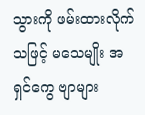သွားကို ဖမ်းထားလိုက်သဖြင့် မသေမျိုး အရှင်ကွေ ဗျာများ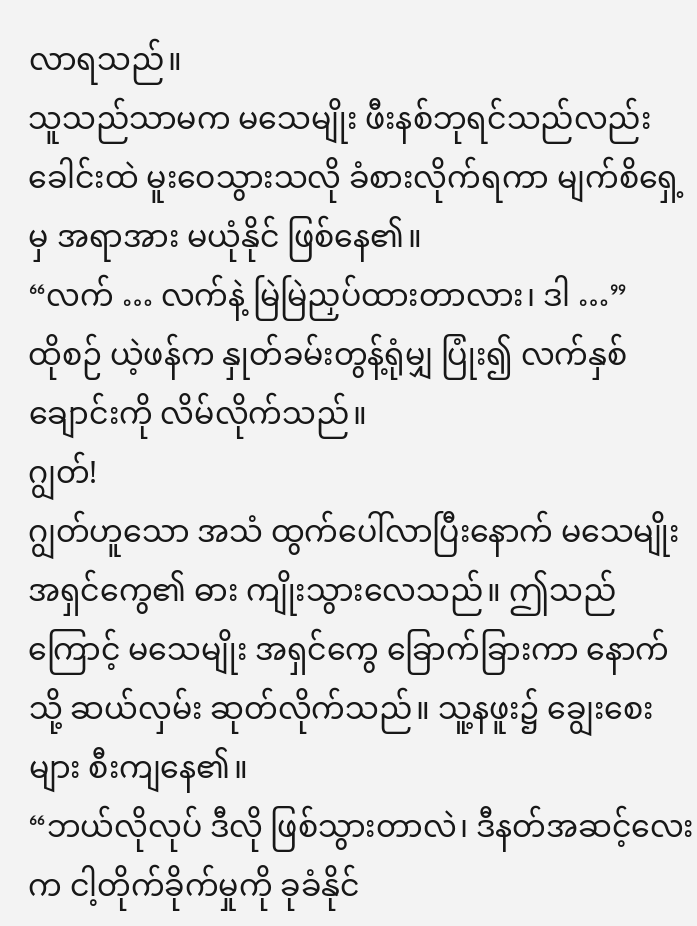လာရသည်။
သူသည်သာမက မသေမျိုး ဖီးနစ်ဘုရင်သည်လည်း ခေါင်းထဲ မူးဝေသွားသလို ခံစားလိုက်ရကာ မျက်စိရှေ့မှ အရာအား မယုံနိုင် ဖြစ်နေ၏။
“လက် … လက်နဲ့ မြဲမြဲညှပ်ထားတာလား၊ ဒါ …”
ထိုစဉ် ယဲ့ဖန်က နှုတ်ခမ်းတွန့်ရုံမျှ ပြုံး၍ လက်နှစ်ချောင်းကို လိမ်လိုက်သည်။
ဂျွတ်!
ဂျွတ်ဟူသော အသံ ထွက်ပေါ်လာပြီးနောက် မသေမျိုး အရှင်ကွေ၏ ဓား ကျိုးသွားလေသည်။ ဤသည်ကြောင့် မသေမျိုး အရှင်ကွေ ခြောက်ခြားကာ နောက်သို့ ဆယ်လှမ်း ဆုတ်လိုက်သည်။ သူ့နဖူး၌ ချွေးစေးများ စီးကျနေ၏။
“ဘယ်လိုလုပ် ဒီလို ဖြစ်သွားတာလဲ၊ ဒီနတ်အဆင့်လေးက ငါ့တိုက်ခိုက်မှုကို ခုခံနိုင်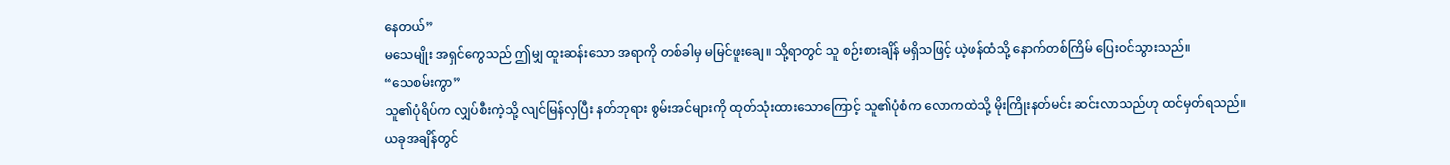နေတယ်”
မသေမျိုး အရှင်ကွေသည် ဤမျှ ထူးဆန်းသော အရာကို တစ်ခါမှ မမြင်ဖူးချေ။ သို့ရာတွင် သူ စဉ်းစားချိန် မရှိသဖြင့် ယဲ့ဖန်ထံသို့ နောက်တစ်ကြိမ် ပြေးဝင်သွားသည်။
“သေစမ်းကွာ”
သူ၏ပုံရိပ်က လျှပ်စီးကဲ့သို့ လျင်မြန်လှပြီး နတ်ဘုရား စွမ်းအင်များကို ထုတ်သုံးထားသောကြောင့် သူ၏ပုံစံက လောကထဲသို့ မိုးကြိုးနတ်မင်း ဆင်းလာသည်ဟု ထင်မှတ်ရသည်။
ယခုအချိန်တွင်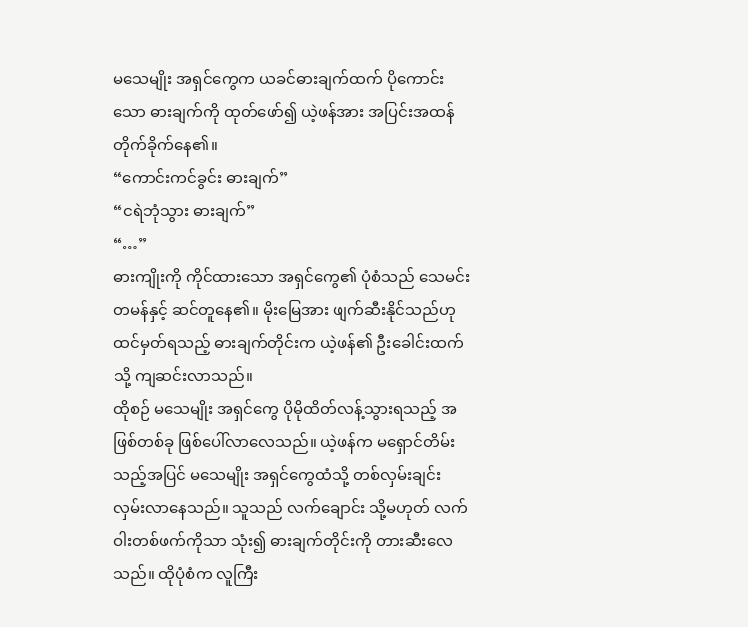မသေမျိုး အရှင်ကွေက ယခင်ဓားချက်ထက် ပိုကောင်းသော ဓားချက်ကို ထုတ်ဖော်၍ ယဲ့ဖန်အား အပြင်းအထန် တိုက်ခိုက်နေ၏။
“ကောင်းကင်ခွင်း ဓားချက်”
“ငရဲဘုံသွား ဓားချက်”
“…”
ဓားကျိုးကို ကိုင်ထားသော အရှင်ကွေ၏ ပုံစံသည် သေမင်းတမန်နှင့် ဆင်တူနေ၏။ မိုးမြေအား ဖျက်ဆီးနိုင်သည်ဟု ထင်မှတ်ရသည့် ဓားချက်တိုင်းက ယဲ့ဖန်၏ ဦးခေါင်းထက်သို့ ကျဆင်းလာသည်။
ထိုစဉ် မသေမျိုး အရှင်ကွေ ပိုမိုထိတ်လန့်သွားရသည့် အဖြစ်တစ်ခု ဖြစ်ပေါ်လာလေသည်။ ယဲ့ဖန်က မရှောင်တိမ်းသည့်အပြင် မသေမျိုး အရှင်ကွေထံသို့ တစ်လှမ်းချင်း လှမ်းလာနေသည်။ သူသည် လက်ချောင်း သို့မဟုတ် လက်ဝါးတစ်ဖက်ကိုသာ သုံး၍ ဓားချက်တိုင်းကို တားဆီးလေသည်။ ထိုပုံစံက လူကြီး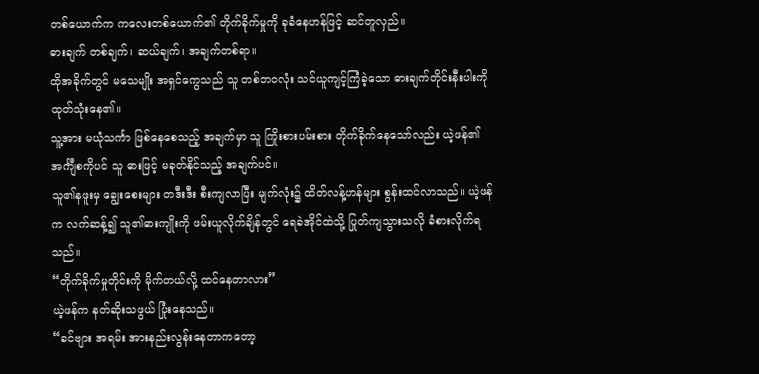တစ်ယောက်က ကလေးတစ်ယောက်၏ တိုက်ခိုက်မှုကို ခုခံနေဟန်ဖြင့် ဆင်တူလှည်။
ဓားချက် တစ်ချက်၊ ဆယ်ချက်၊ အချက်တစ်ရာ။
ထိုအခိုက်တွင် မသေမျိုး အရှင်ကွေသည် သူ တစ်ဘဝလုံး သင်ယူကျင့်ကြံခဲ့သော ဓားချက်တိုင်းနီးပါးကို ထုတ်သုံးနေ၏။
သူ့အား မယုံသင်္ကာ ဖြစ်နေစေသည့် အချက်မှာ သူ ကြိုးစားပမ်းစား တိုက်ခိုက်နေသော်လည်း ယဲ့ဖန်၏ အင်္ကျီစကိုပင် သူ ဓားဖြင့် မခုတ်နိုင်သည့် အချက်ပင်။
သူ၏နဖူးမှ ချွေးစေးများ တဒီးဒီး စီးကျလာပြီး မျက်လုံး၌ ထိတ်လန့်ဟန်များ စွန်းထင်လာသည်။ ယဲ့ဖန်က လက်ဆန့်၍ သူ၏ဓားကျိုးကို ဖမ်းယူလိုက်ချိန်တွင် ရေခဲအိုင်ထဲသို့ ပြုတ်ကျသွားသလို ခံစားလိုက်ရသည်။
“တိုက်ခိုက်မှုတိုင်းကို မိုက်တယ်လို့ ထင်နေတာလား”
ယဲ့ဖန်က နတ်ဆိုးသဖွယ် ပြုံးနေသည်။
“ခင်ဗျား အရမ်း အားနည်းလွန်းနေတာကတော့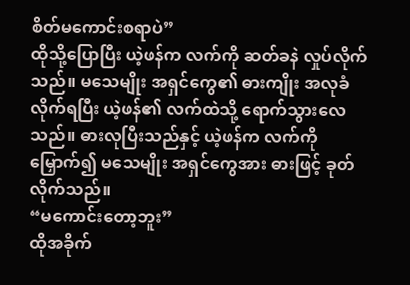စိတ်မကောင်းစရာပဲ”
ထိုသို့ပြောပြီး ယဲ့ဖန်က လက်ကို ဆတ်ခနဲ လှုပ်လိုက်သည်။ မသေမျိုး အရှင်ကွေ၏ ဓားကျိုး အလုခံလိုက်ရပြီး ယဲ့ဖန်၏ လက်ထဲသို့ ရောက်သွားလေသည်။ ဓားလုပြီးသည်နှင့် ယဲ့ဖန်က လက်ကိုမြှောက်၍ မသေမျိုး အရှင်ကွေအား ဓားဖြင့် ခုတ်လိုက်သည်။
“မကောင်းတော့ဘူး”
ထိုအခိုက်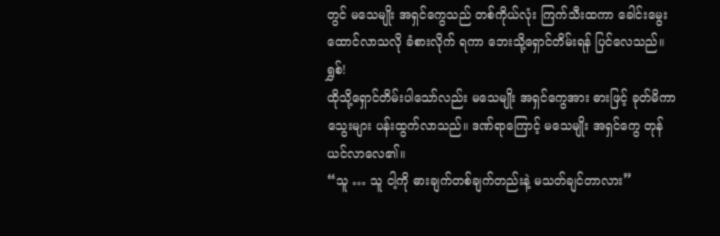တွင် မသေမျိုး အရှင်ကွေသည် တစ်ကိုယ်လုံး ကြက်သီးထကာ ခေါင်းမွေးထောင်လာသလို ခံစားလိုက် ရကာ ဘေးသို့ရှောင်တိမ်းရန် ပြင်လေသည်။
ရွှစ်!
ထိုသို့ရှောင်တိမ်းပါသော်လည်း မသေမျိုး အရှင်ကွေအား ဓားဖြင့် ခုတ်မိကာ သွေးများ ပန်းထွက်လာသည်။ ဒဏ်ရာကြောင့် မသေမျိုး အရှင်ကွေ တုန်ယင်လာလေ၏။
“သူ … သူ ငါ့ကို ဓားချက်တစ်ချက်တည်းနဲ့ မသတ်ချင်တာလား”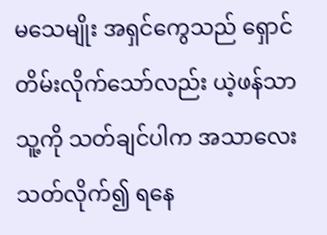မသေမျိုး အရှင်ကွေသည် ရှောင်တိမ်းလိုက်သော်လည်း ယဲ့ဖန်သာ သူ့ကို သတ်ချင်ပါက အသာလေး သတ်လိုက်၍ ရနေ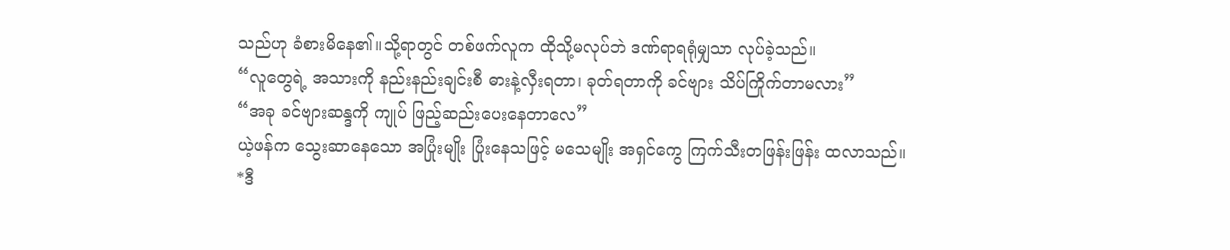သည်ဟု ခံစားမိနေ၏။သို့ရာတွင် တစ်ဖက်လူက ထိုသို့မလုပ်ဘဲ ဒဏ်ရာရရုံမျှသာ လုပ်ခဲ့သည်။
“လူတွေရဲ့ အသားကို နည်းနည်းချင်းစီ ဓားနဲ့လှီးရတာ၊ ခုတ်ရတာကို ခင်ဗျား သိပ်ကြိုက်တာမလား”
“အခု ခင်ဗျားဆန္ဒကို ကျုပ် ဖြည့်ဆည်းပေးနေတာလေ”
ယဲ့ဖန်က သွေးဆာနေသော အပြုံးမျိုး ပြုံးနေသဖြင့် မသေမျိုး အရှင်ကွေ ကြက်သီးတဖြန်းဖြန်း ထလာသည်။
*ဒီ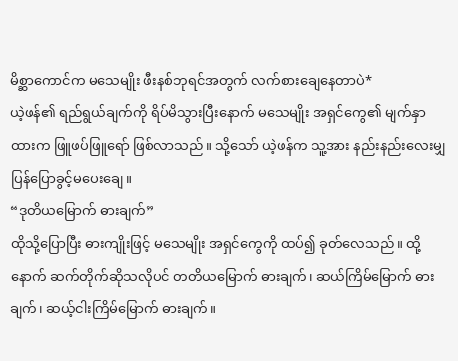မိစ္ဆာကောင်က မသေမျိုး ဖီးနစ်ဘုရင်အတွက် လက်စားချေနေတာပဲ*
ယဲ့ဖန်၏ ရည်ရွယ်ချက်ကို ရိပ်မိသွားပြီးနောက် မသေမျိုး အရှင်ကွေ၏ မျက်နှာထားက ဖြူဖပ်ဖြူရော် ဖြစ်လာသည်။ သို့သော် ယဲ့ဖန်က သူ့အား နည်းနည်းလေးမျှ ပြန်ပြောခွင့်မပေးချေ။
“ဒုတိယမြောက် ဓားချက်”
ထိုသို့ပြောပြီး ဓားကျိုးဖြင့် မသေမျိုး အရှင်ကွေကို ထပ်၍ ခုတ်လေသည်။ ထို့နောက် ဆက်တိုက်ဆိုသလိုပင် တတိယမြောက် ဓားချက်၊ ဆယ်ကြိမ်မြောက် ဓားချက်၊ ဆယ့်ငါးကြိမ်မြောက် ဓားချက်။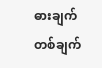ဓားချက် တစ်ချက်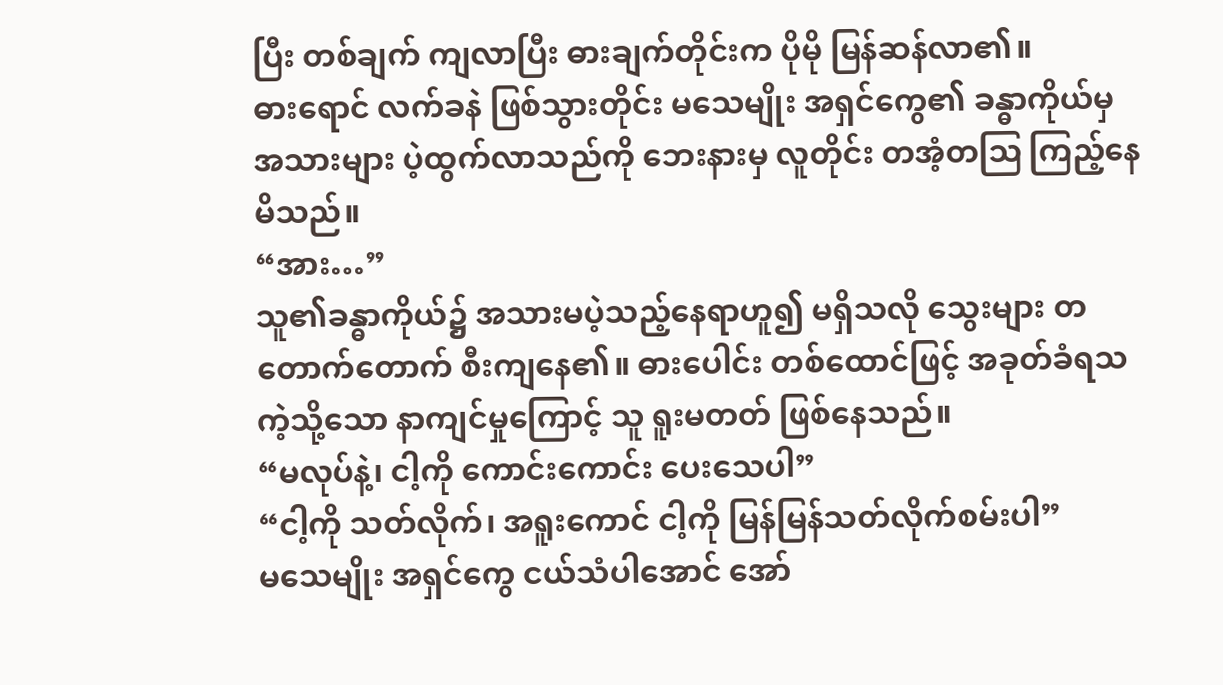ပြီး တစ်ချက် ကျလာပြီး ဓားချက်တိုင်းက ပိုမို မြန်ဆန်လာ၏။
ဓားရောင် လက်ခနဲ ဖြစ်သွားတိုင်း မသေမျိုး အရှင်ကွေ၏ ခန္ဓာကိုယ်မှ အသားများ ပဲ့ထွက်လာသည်ကို ဘေးနားမှ လူတိုင်း တအံ့တဩ ကြည့်နေမိသည်။
“အား…”
သူ၏ခန္ဓာကိုယ်၌ အသားမပဲ့သည့်နေရာဟူ၍ မရှိသလို သွေးများ တတောက်တောက် စီးကျနေ၏။ ဓားပေါင်း တစ်ထောင်ဖြင့် အခုတ်ခံရသကဲ့သို့သော နာကျင်မှုကြောင့် သူ ရူးမတတ် ဖြစ်နေသည်။
“မလုပ်နဲ့၊ ငါ့ကို ကောင်းကောင်း ပေးသေပါ”
“ငါ့ကို သတ်လိုက်၊ အရူးကောင် ငါ့ကို မြန်မြန်သတ်လိုက်စမ်းပါ”
မသေမျိုး အရှင်ကွေ ငယ်သံပါအောင် အော်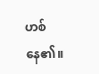ဟစ်နေ၏။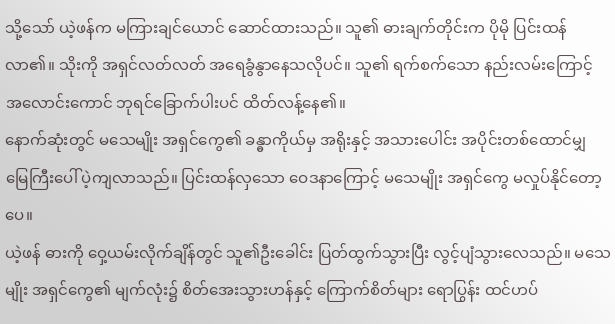သို့သော် ယဲ့ဖန်က မကြားချင်ယောင် ဆောင်ထားသည်။ သူ၏ ဓားချက်တိုင်းက ပိုမို ပြင်းထန်လာ၏။ သိုးကို အရှင်လတ်လတ် အရေခွံနွာနေသလိုပင်။ သူ၏ ရက်စက်‌သော နည်းလမ်းကြောင့် အလောင်းကောင် ဘုရင်ခြောက်ပါးပင် ထိတ်လန့်နေ၏။
နောက်ဆုံးတွင် မသေမျိုး အရှင်ကွေ၏ ခန္ဓာကိုယ်မှ အရိုးနှင့် အသားပေါင်း အပိုင်းတစ်ထောင်မျှ မြေကြီးပေါ် ပဲ့ကျလာသည်။ ပြင်းထန်လှသော ဝေဒနာကြောင့် မသေမျိုး အရှင်ကွေ မလှုပ်နိုင်တော့ပေ။
ယဲ့ဖန် ဓားကို ဝှေ့ယမ်းလိုက်ချိန်တွင် သူ၏ဦးခေါင်း ပြတ်ထွက်သွားပြီး လွင့်ပျံသွားလေသည်။ မသေမျိုး အရှင်ကွေ၏ မျက်လုံး၌ စိတ်အေးသွားဟန်နှင့် ကြောက်စိတ်များ ရောပြွန်း ထင်ဟပ်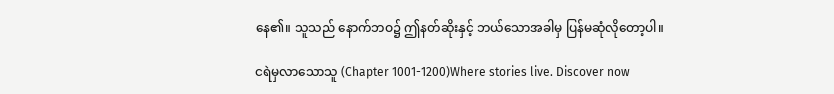နေ၏။ သူသည် နောက်ဘဝ၌ ဤနတ်ဆိုးနှင့် ဘယ်သောအခါမှ ပြန်မဆုံလိုတော့ပါ။

ငရဲမှလာသောသူ (Chapter 1001-1200)Where stories live. Discover now